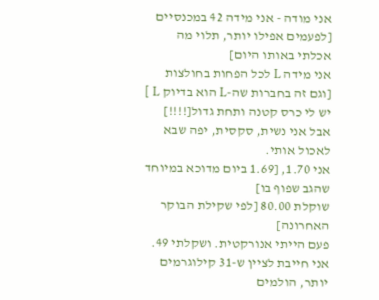אני מודה - אני מידה 42 במכנסיים [לפעמים אפילו יותר, תלוי מה אכלתי באותו היום]
אני מידה L לכל הפחות בחולצות [וגם זה בחברות שה-L הוא בדיוק L ]
יש לי כרס קטנה ותחת גדול[!!!!]
אבל אני נשית, סקסית, יפה שבא לאכול אותי.
אני 1.70, [1.69 ביום מדוכא במיוחד שהגב שפוף בו]
שוקלת 80.00 [לפי שקילת הבוקר האחרונה]
פעם הייתי אנורקטית. ושקלתי 49.
אני חייבת לציין ש-31 קילוגרמים יותר, הולמים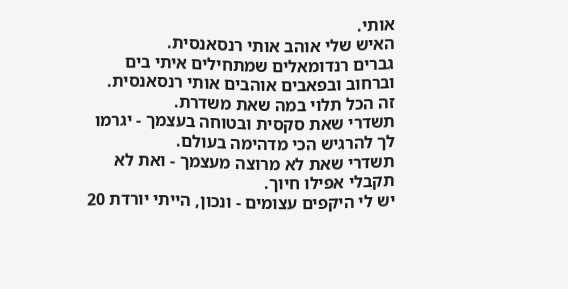אותי.
האיש שלי אוהב אותי רנסאנסית.
גברים רנדומאלים שמתחילים איתי בים וברחוב ובפאבים אוהבים אותי רנסאנסית.
זה הכל תלוי במה שאת משדרת.
תשדרי שאת סקסית ובטוחה בעצמך - יגרמו לך להרגיש הכי מדהימה בעולם.
תשדרי שאת לא מרוצה מעצמך - ואת לא תקבלי אפילו חיוך.
יש לי היקפים עצומים - ונכון, הייתי יורדת 20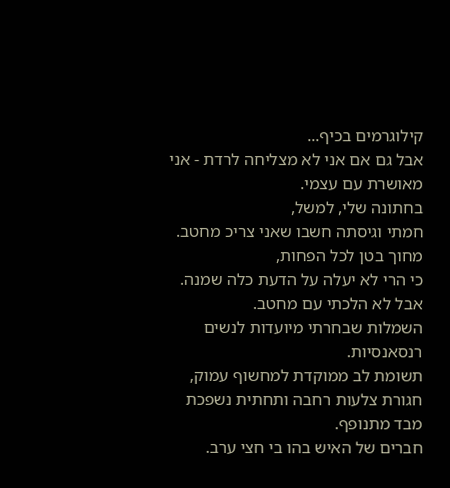קילוגרמים בכיף...
אבל גם אם אני לא מצליחה לרדת - אני מאושרת עם עצמי.
בחתונה שלי, למשל,
חמתי וגיסתה חשבו שאני צריכ מחטב. מחוך בטן לכל הפחות,
כי הרי לא יעלה על הדעת כלה שמנה.
אבל לא הלכתי עם מחטב.
השמלות שבחרתי מיועדות לנשים רנסאנסיות.
תשומת לב ממוקדת למחשוף עמוק, חגורת צלעות רחבה ותחתית נשפכת מבד מתנופף.
חברים של האיש בהו בי חצי ערב.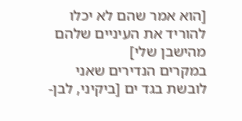[הוא אמר שהם לא יכלו להוריד את העיניים שלהם מהישבן שלי]
במקרים הנדירים שאני לובשת בגד ים [ביקיני, לבן-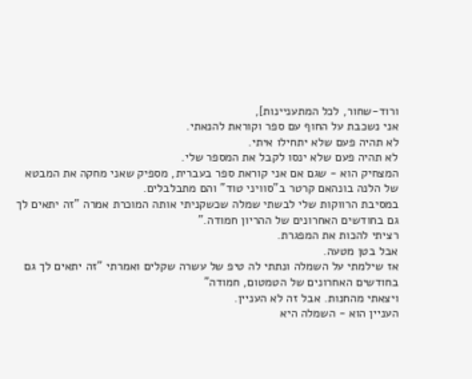ורוד-שחור, לכל המתעניינות],
אני נשכבת על החוף עם ספר וקוראת להנאתי.
לא תהיה פעם שלא יתחילו איתי.
לא תהיה פעם שלא ינסו לקבל את המספר שלי.
המצחיק הוא - שגם אם אני קוראת ספר בעברית, מספיק שאני מחקה את המבטא של הלנה בונהאם קרטר ב"סוויני טוד" והם מתבלבלים.
במסיבת הרווקות שלי לבשתי שמלה שכשקניתי אותה המוכרת אמרה "זה יתאים לך גם בחודשים האחרונים של ההריון חמודה."
רציתי להכות את המפגרת.
אבל בטן מטעה.
אז שילמתי על השמלה ונתתי לה טיפ של עשרה שקלים ואמרתי "זה יתאים לך גם בחודשים האחרונים של הטמטום, חמודה"
ויצאתי מהחנות. אבל זה לא העניין.
העניין הוא - השמלה היא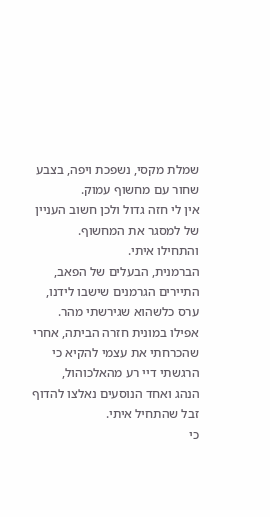שמלת מקסי, נשפכת ויפה, בצבע שחור עם מחשוף עמוק.
אין לי חזה גדול ולכן חשוב העניין של למסגר את המחשוף.
והתחילו איתי.
הברמנית, הבעלים של הפאב, התיירים הגרמנים שישבו לידנו, ערס כלשהוא שגירשתי מהר.
אפילו במונית חזרה הביתה, אחרי שהכרחתי את עצמי להקיא כי הרגשתי דיי רע מהאלכוהול,
הנהג ואחד הנוסעים נאלצו להדוף זבל שהתחיל איתי.
כי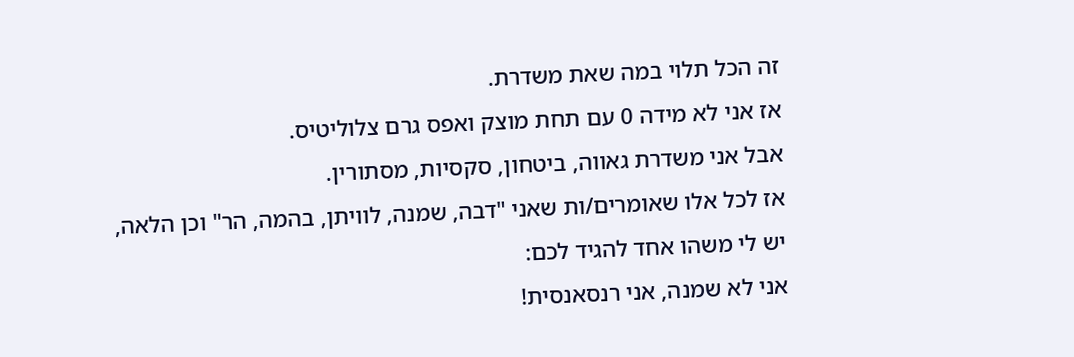זה הכל תלוי במה שאת משדרת.
אז אני לא מידה 0 עם תחת מוצק ואפס גרם צלוליטיס.
אבל אני משדרת גאווה, ביטחון, סקסיות, מסתורין.
אז לכל אלו שאומרים/ות שאני "דבה, שמנה, לוויתן, בהמה, הר" וכן הלאה,
יש לי משהו אחד להגיד לכם:
אני לא שמנה, אני רנסאנסית!